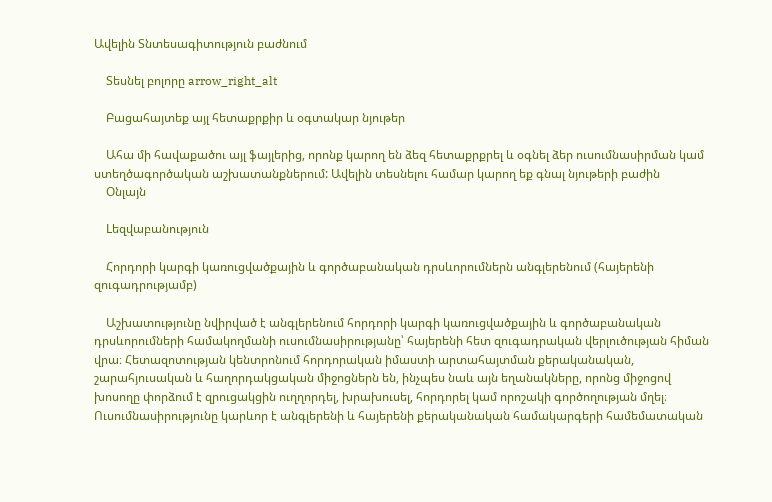Ավելին Տնտեսագիտություն բաժնում

    Տեսնել բոլորը arrow_right_alt

    Բացահայտեք այլ հետաքրքիր և օգտակար նյութեր

    Ահա մի հավաքածու այլ ֆայլերից, որոնք կարող են ձեզ հետաքրքրել և օգնել ձեր ուսումնասիրման կամ ստեղծագործական աշխատանքներում: Ավելին տեսնելու համար կարող եք գնալ նյութերի բաժին
    Օնլայն

    Lեզվաբանություն

    Հորդորի կարգի կառուցվածքային և գործաբանական դրսևորումներն անգլերենում (հայերենի զուգադրությամբ)

    Աշխատությունը նվիրված է անգլերենում հորդորի կարգի կառուցվածքային և գործաբանական դրսևորումների համակողմանի ուսումնասիրությանը՝ հայերենի հետ զուգադրական վերլուծության հիման վրա։ Հետազոտության կենտրոնում հորդորական իմաստի արտահայտման քերականական, շարահյուսական և հաղորդակցական միջոցներն են, ինչպես նաև այն եղանակները, որոնց միջոցով խոսողը փորձում է զրուցակցին ուղղորդել, խրախուսել, հորդորել կամ որոշակի գործողության մղել։ Ուսումնասիրությունը կարևոր է անգլերենի և հայերենի քերականական համակարգերի համեմատական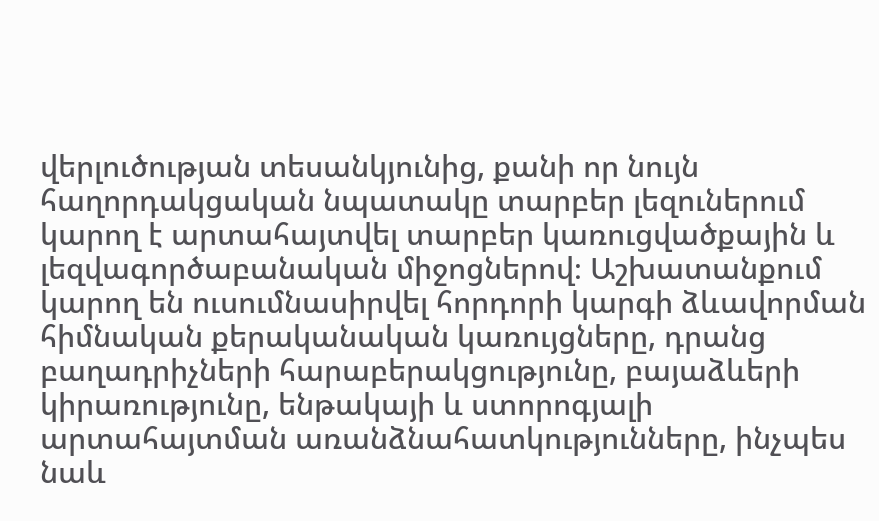վերլուծության տեսանկյունից, քանի որ նույն հաղորդակցական նպատակը տարբեր լեզուներում կարող է արտահայտվել տարբեր կառուցվածքային և լեզվագործաբանական միջոցներով։ Աշխատանքում կարող են ուսումնասիրվել հորդորի կարգի ձևավորման հիմնական քերականական կառույցները, դրանց բաղադրիչների հարաբերակցությունը, բայաձևերի կիրառությունը, ենթակայի և ստորոգյալի արտահայտման առանձնահատկությունները, ինչպես նաև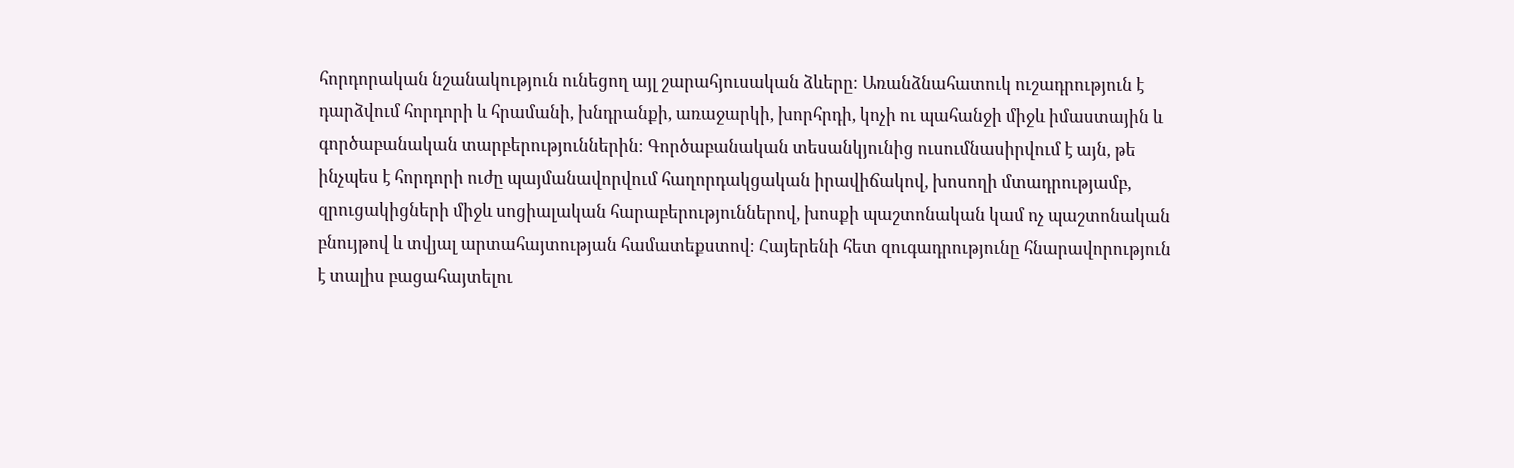հորդորական նշանակություն ունեցող այլ շարահյուսական ձևերը։ Առանձնահատուկ ուշադրություն է դարձվում հորդորի և հրամանի, խնդրանքի, առաջարկի, խորհրդի, կոչի ու պահանջի միջև իմաստային և գործաբանական տարբերություններին։ Գործաբանական տեսանկյունից ուսումնասիրվում է այն, թե ինչպես է հորդորի ուժը պայմանավորվում հաղորդակցական իրավիճակով, խոսողի մտադրությամբ, զրուցակիցների միջև սոցիալական հարաբերություններով, խոսքի պաշտոնական կամ ոչ պաշտոնական բնույթով և տվյալ արտահայտության համատեքստով։ Հայերենի հետ զուգադրությունը հնարավորություն է տալիս բացահայտելու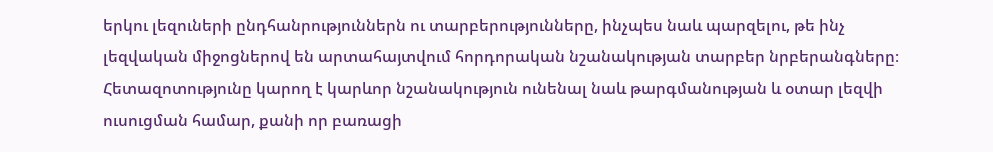երկու լեզուների ընդհանրություններն ու տարբերությունները, ինչպես նաև պարզելու, թե ինչ լեզվական միջոցներով են արտահայտվում հորդորական նշանակության տարբեր նրբերանգները։ Հետազոտությունը կարող է կարևոր նշանակություն ունենալ նաև թարգմանության և օտար լեզվի ուսուցման համար, քանի որ բառացի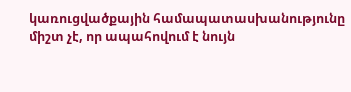կառուցվածքային համապատասխանությունը միշտ չէ, որ ապահովում է նույն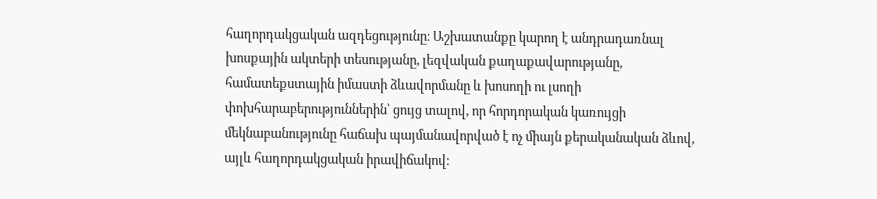հաղորդակցական ազդեցությունը։ Աշխատանքը կարող է անդրադառնալ խոսքային ակտերի տեսությանը, լեզվական քաղաքավարությանը, համատեքստային իմաստի ձևավորմանը և խոսողի ու լսողի փոխհարաբերություններին՝ ցույց տալով, որ հորդորական կառույցի մեկնաբանությունը հաճախ պայմանավորված է ոչ միայն քերականական ձևով, այլև հաղորդակցական իրավիճակով։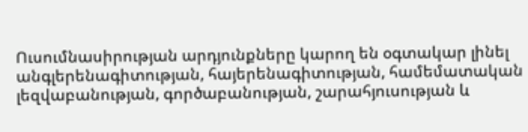Ուսումնասիրության արդյունքները կարող են օգտակար լինել անգլերենագիտության, հայերենագիտության, համեմատական լեզվաբանության, գործաբանության, շարահյուսության և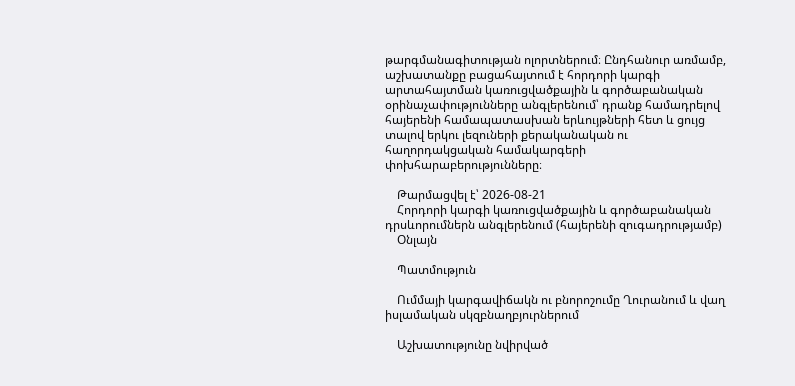թարգմանագիտության ոլորտներում։ Ընդհանուր առմամբ, աշխատանքը բացահայտում է հորդորի կարգի արտահայտման կառուցվածքային և գործաբանական օրինաչափությունները անգլերենում՝ դրանք համադրելով հայերենի համապատասխան երևույթների հետ և ցույց տալով երկու լեզուների քերականական ու հաղորդակցական համակարգերի փոխհարաբերությունները։

    Թարմացվել է՝ 2026-08-21
    Հորդորի կարգի կառուցվածքային և գործաբանական դրսևորումներն անգլերենում (հայերենի զուգադրությամբ)
    Օնլայն

    Պատմություն

    Ումմայի կարգավիճակն ու բնորոշումը Ղուրանում և վաղ իսլամական սկզբնաղբյուրներում

    Աշխատությունը նվիրված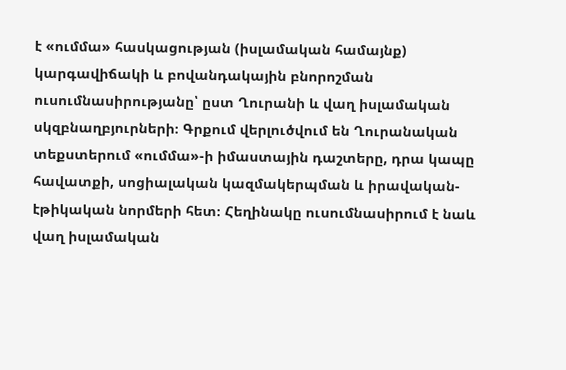է «ումմա» հասկացության (իսլամական համայնք) կարգավիճակի և բովանդակային բնորոշման ուսումնասիրությանը՝ ըստ Ղուրանի և վաղ իսլամական սկզբնաղբյուրների։ Գրքում վերլուծվում են Ղուրանական տեքստերում «ումմա»-ի իմաստային դաշտերը, դրա կապը հավատքի, սոցիալական կազմակերպման և իրավական-էթիկական նորմերի հետ։ Հեղինակը ուսումնասիրում է նաև վաղ իսլամական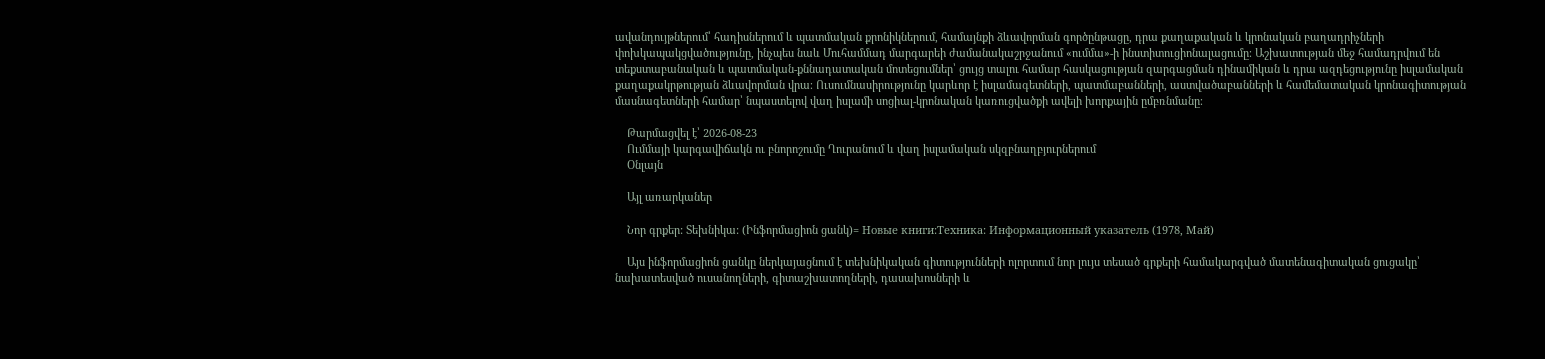ավանդույթներում՝ հադիսներում և պատմական քրոնիկներում, համայնքի ձևավորման գործընթացը, դրա քաղաքական և կրոնական բաղադրիչների փոխկապակցվածությունը, ինչպես նաև Մուհամմադ մարգարեի ժամանակաշրջանում «ումմա»-ի ինստիտուցիոնալացումը։ Աշխատության մեջ համադրվում են տեքստաբանական և պատմական-քննադատական մոտեցումներ՝ ցույց տալու համար հասկացության զարգացման դինամիկան և դրա ազդեցությունը իսլամական քաղաքակրթության ձևավորման վրա։ Ուսումնասիրությունը կարևոր է իսլամագետների, պատմաբանների, աստվածաբանների և համեմատական կրոնագիտության մասնագետների համար՝ նպաստելով վաղ իսլամի սոցիալ-կրոնական կառուցվածքի ավելի խորքային ըմբռնմանը։

    Թարմացվել է՝ 2026-08-23
    Ումմայի կարգավիճակն ու բնորոշումը Ղուրանում և վաղ իսլամական սկզբնաղբյուրներում
    Օնլայն

    Այլ առարկաներ

    Նոր գրքեր: Տեխնիկա: (Ինֆորմացիոն ցանկ)= Новые книги:Техника: Информационный указатель (1978, Май)

    Այս ինֆորմացիոն ցանկը ներկայացնում է տեխնիկական գիտությունների ոլորտում նոր լույս տեսած գրքերի համակարգված մատենագիտական ցուցակը՝ նախատեսված ուսանողների, գիտաշխատողների, դասախոսների և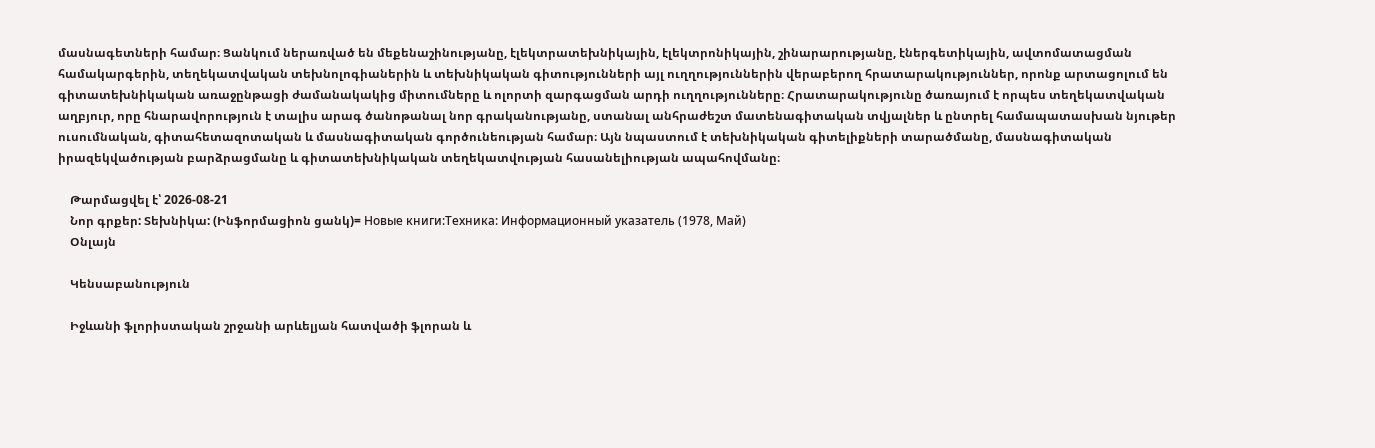մասնագետների համար։ Ցանկում ներառված են մեքենաշինությանը, էլեկտրատեխնիկային, էլեկտրոնիկային, շինարարությանը, էներգետիկային, ավտոմատացման համակարգերին, տեղեկատվական տեխնոլոգիաներին և տեխնիկական գիտությունների այլ ուղղություններին վերաբերող հրատարակություններ, որոնք արտացոլում են գիտատեխնիկական առաջընթացի ժամանակակից միտումները և ոլորտի զարգացման արդի ուղղությունները։ Հրատարակությունը ծառայում է որպես տեղեկատվական աղբյուր, որը հնարավորություն է տալիս արագ ծանոթանալ նոր գրականությանը, ստանալ անհրաժեշտ մատենագիտական տվյալներ և ընտրել համապատասխան նյութեր ուսումնական, գիտահետազոտական և մասնագիտական գործունեության համար։ Այն նպաստում է տեխնիկական գիտելիքների տարածմանը, մասնագիտական իրազեկվածության բարձրացմանը և գիտատեխնիկական տեղեկատվության հասանելիության ապահովմանը։

    Թարմացվել է՝ 2026-08-21
    Նոր գրքեր: Տեխնիկա: (Ինֆորմացիոն ցանկ)= Новые книги:Техника: Информационный указатель (1978, Май)
    Օնլայն

    Կենսաբանություն

    Իջևանի ֆլորիստական շրջանի արևելյան հատվածի ֆլորան և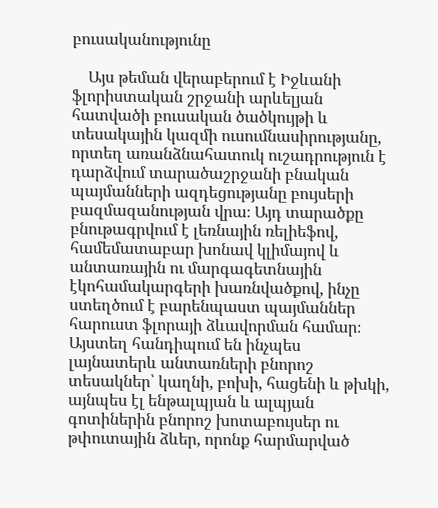բուսականությունը

    Այս թեման վերաբերում է Իջևանի ֆլորիստական շրջանի արևելյան հատվածի բուսական ծածկույթի և տեսակային կազմի ուսումնասիրությանը, որտեղ առանձնահատուկ ուշադրություն է դարձվում տարածաշրջանի բնական պայմանների ազդեցությանը բույսերի բազմազանության վրա։ Այդ տարածքը բնութագրվում է լեռնային ռելիեֆով, համեմատաբար խոնավ կլիմայով և անտառային ու մարգագետնային էկոհամակարգերի խառնվածքով, ինչը ստեղծում է բարենպաստ պայմաններ հարուստ ֆլորայի ձևավորման համար։ Այստեղ հանդիպում են ինչպես լայնատերև անտառների բնորոշ տեսակներ՝ կաղնի, բոխի, հացենի և թխկի, այնպես էլ ենթալպյան և ալպյան գոտիներին բնորոշ խոտաբույսեր ու թփուտային ձևեր, որոնք հարմարված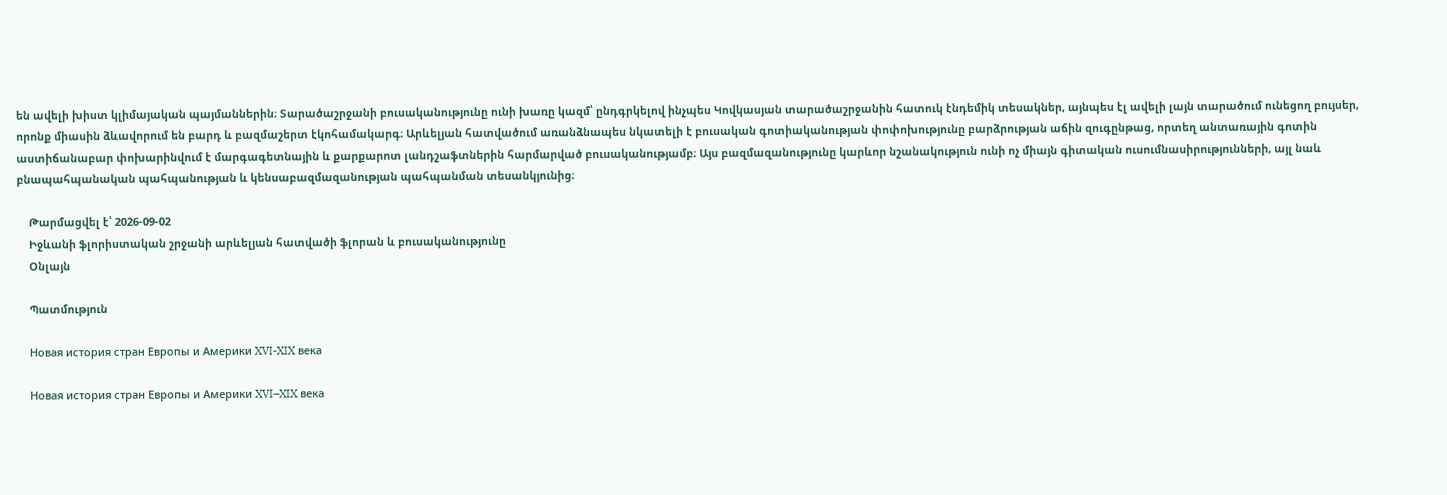են ավելի խիստ կլիմայական պայմաններին։ Տարածաշրջանի բուսականությունը ունի խառը կազմ՝ ընդգրկելով ինչպես Կովկասյան տարածաշրջանին հատուկ էնդեմիկ տեսակներ, այնպես էլ ավելի լայն տարածում ունեցող բույսեր, որոնք միասին ձևավորում են բարդ և բազմաշերտ էկոհամակարգ։ Արևելյան հատվածում առանձնապես նկատելի է բուսական գոտիականության փոփոխությունը բարձրության աճին զուգընթաց, որտեղ անտառային գոտին աստիճանաբար փոխարինվում է մարգագետնային և քարքարոտ լանդշաֆտներին հարմարված բուսականությամբ։ Այս բազմազանությունը կարևոր նշանակություն ունի ոչ միայն գիտական ուսումնասիրությունների, այլ նաև բնապահպանական պահպանության և կենսաբազմազանության պահպանման տեսանկյունից։

    Թարմացվել է՝ 2026-09-02
    Իջևանի ֆլորիստական շրջանի արևելյան հատվածի ֆլորան և բուսականությունը
    Օնլայն

    Պատմություն

    Новая история стран Европы и Америки XVI-XIX века

    Новая история стран Европы и Америки XVI–XIX века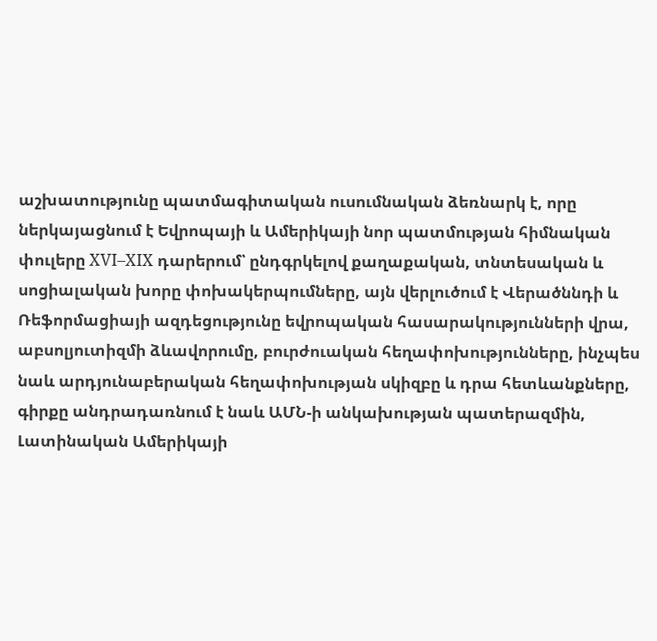աշխատությունը պատմագիտական ուսումնական ձեռնարկ է, որը ներկայացնում է Եվրոպայի և Ամերիկայի նոր պատմության հիմնական փուլերը XVI–XIX դարերում՝ ընդգրկելով քաղաքական, տնտեսական և սոցիալական խորը փոխակերպումները, այն վերլուծում է Վերածննդի և Ռեֆորմացիայի ազդեցությունը եվրոպական հասարակությունների վրա, աբսոլյուտիզմի ձևավորումը, բուրժուական հեղափոխությունները, ինչպես նաև արդյունաբերական հեղափոխության սկիզբը և դրա հետևանքները, գիրքը անդրադառնում է նաև ԱՄՆ-ի անկախության պատերազմին, Լատինական Ամերիկայի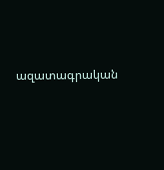ազատագրական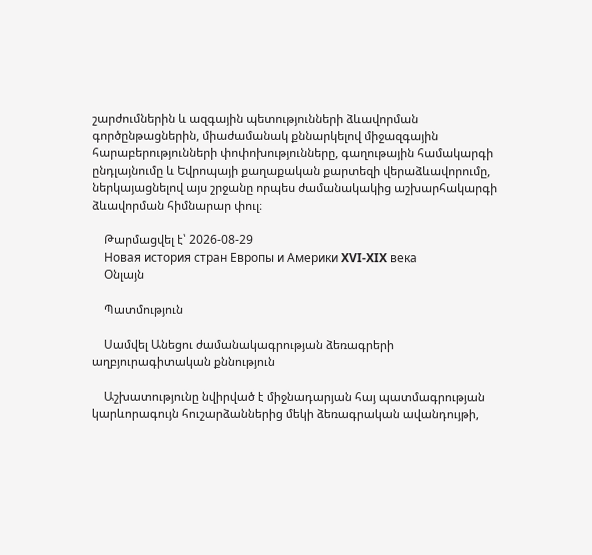շարժումներին և ազգային պետությունների ձևավորման գործընթացներին, միաժամանակ քննարկելով միջազգային հարաբերությունների փոփոխությունները, գաղութային համակարգի ընդլայնումը և Եվրոպայի քաղաքական քարտեզի վերաձևավորումը, ներկայացնելով այս շրջանը որպես ժամանակակից աշխարհակարգի ձևավորման հիմնարար փուլ։

    Թարմացվել է՝ 2026-08-29
    Новая история стран Европы и Америки XVI-XIX века
    Օնլայն

    Պատմություն

    Սամվել Անեցու ժամանակագրության ձեռագրերի աղբյուրագիտական քննություն

    Աշխատությունը նվիրված է միջնադարյան հայ պատմագրության կարևորագույն հուշարձաններից մեկի ձեռագրական ավանդույթի,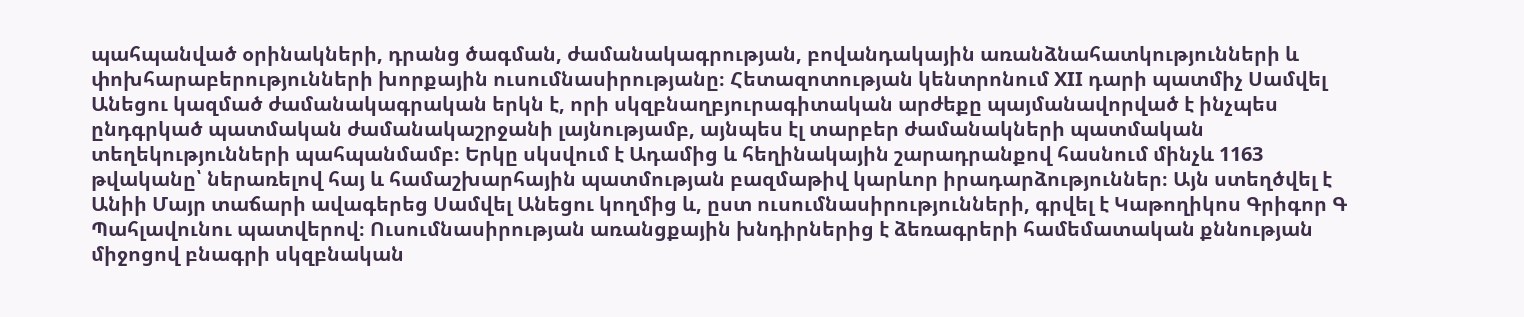պահպանված օրինակների, դրանց ծագման, ժամանակագրության, բովանդակային առանձնահատկությունների և փոխհարաբերությունների խորքային ուսումնասիրությանը։ Հետազոտության կենտրոնում XII դարի պատմիչ Սամվել Անեցու կազմած ժամանակագրական երկն է, որի սկզբնաղբյուրագիտական արժեքը պայմանավորված է ինչպես ընդգրկած պատմական ժամանակաշրջանի լայնությամբ, այնպես էլ տարբեր ժամանակների պատմական տեղեկությունների պահպանմամբ։ Երկը սկսվում է Ադամից և հեղինակային շարադրանքով հասնում մինչև 1163 թվականը՝ ներառելով հայ և համաշխարհային պատմության բազմաթիվ կարևոր իրադարձություններ։ Այն ստեղծվել է Անիի Մայր տաճարի ավագերեց Սամվել Անեցու կողմից և, ըստ ուսումնասիրությունների, գրվել է Կաթողիկոս Գրիգոր Գ Պահլավունու պատվերով։ Ուսումնասիրության առանցքային խնդիրներից է ձեռագրերի համեմատական քննության միջոցով բնագրի սկզբնական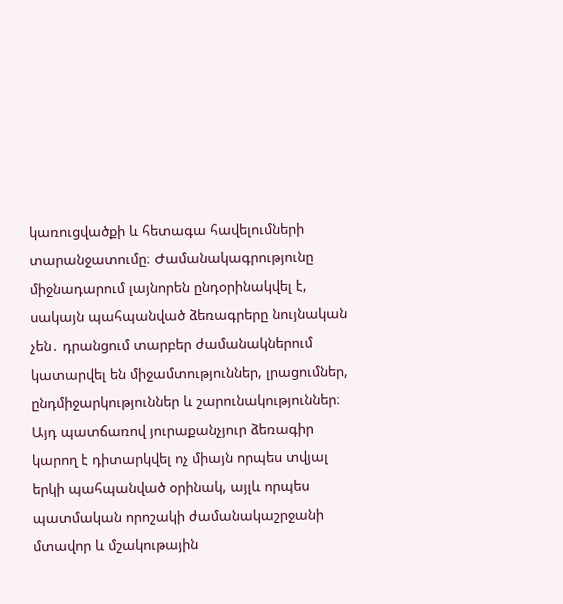կառուցվածքի և հետագա հավելումների տարանջատումը։ Ժամանակագրությունը միջնադարում լայնորեն ընդօրինակվել է, սակայն պահպանված ձեռագրերը նույնական չեն․ դրանցում տարբեր ժամանակներում կատարվել են միջամտություններ, լրացումներ, ընդմիջարկություններ և շարունակություններ։ Այդ պատճառով յուրաքանչյուր ձեռագիր կարող է դիտարկվել ոչ միայն որպես տվյալ երկի պահպանված օրինակ, այլև որպես պատմական որոշակի ժամանակաշրջանի մտավոր և մշակութային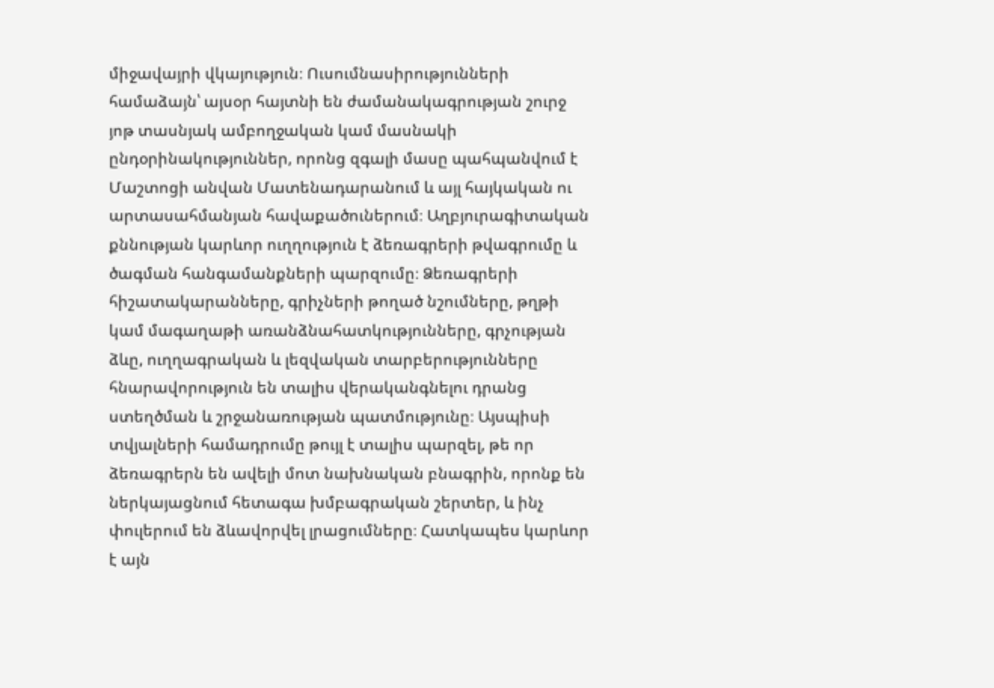միջավայրի վկայություն։ Ուսումնասիրությունների համաձայն՝ այսօր հայտնի են ժամանակագրության շուրջ յոթ տասնյակ ամբողջական կամ մասնակի ընդօրինակություններ, որոնց զգալի մասը պահպանվում է Մաշտոցի անվան Մատենադարանում և այլ հայկական ու արտասահմանյան հավաքածուներում։ Աղբյուրագիտական քննության կարևոր ուղղություն է ձեռագրերի թվագրումը և ծագման հանգամանքների պարզումը։ Ձեռագրերի հիշատակարանները, գրիչների թողած նշումները, թղթի կամ մագաղաթի առանձնահատկությունները, գրչության ձևը, ուղղագրական և լեզվական տարբերությունները հնարավորություն են տալիս վերականգնելու դրանց ստեղծման և շրջանառության պատմությունը։ Այսպիսի տվյալների համադրումը թույլ է տալիս պարզել, թե որ ձեռագրերն են ավելի մոտ նախնական բնագրին, որոնք են ներկայացնում հետագա խմբագրական շերտեր, և ինչ փուլերում են ձևավորվել լրացումները։ Հատկապես կարևոր է այն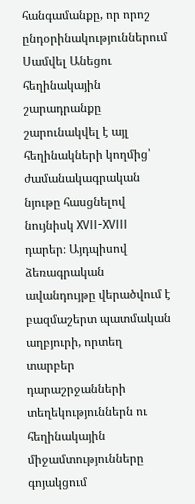հանգամանքը, որ որոշ ընդօրինակություններում Սամվել Անեցու հեղինակային շարադրանքը շարունակվել է այլ հեղինակների կողմից՝ ժամանակագրական նյութը հասցնելով նույնիսկ XVII-XVIII դարեր։ Այդպիսով ձեռագրական ավանդույթը վերածվում է բազմաշերտ պատմական աղբյուրի, որտեղ տարբեր դարաշրջանների տեղեկություններն ու հեղինակային միջամտությունները գոյակցում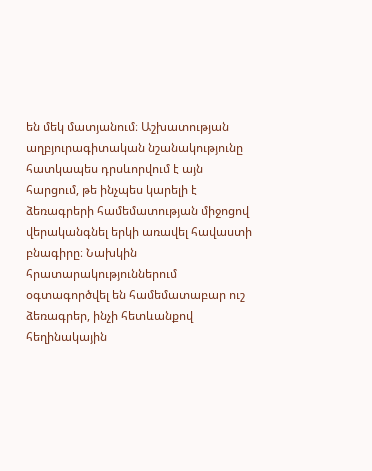են մեկ մատյանում։ Աշխատության աղբյուրագիտական նշանակությունը հատկապես դրսևորվում է այն հարցում, թե ինչպես կարելի է ձեռագրերի համեմատության միջոցով վերականգնել երկի առավել հավաստի բնագիրը։ Նախկին հրատարակություններում օգտագործվել են համեմատաբար ուշ ձեռագրեր, ինչի հետևանքով հեղինակային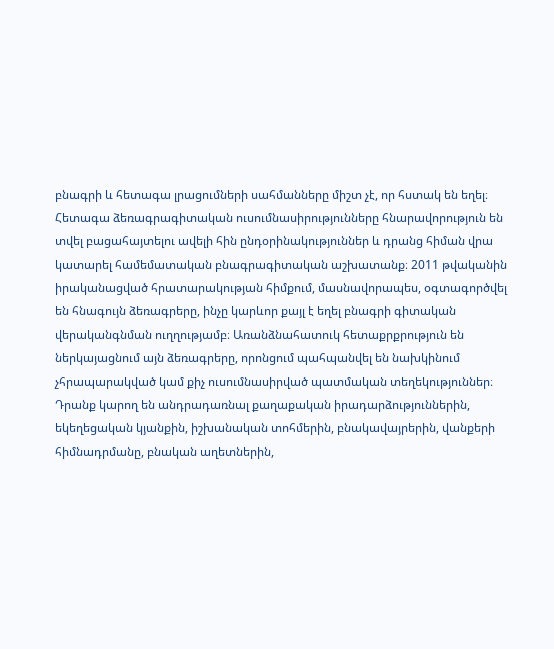բնագրի և հետագա լրացումների սահմանները միշտ չէ, որ հստակ են եղել։ Հետագա ձեռագրագիտական ուսումնասիրությունները հնարավորություն են տվել բացահայտելու ավելի հին ընդօրինակություններ և դրանց հիման վրա կատարել համեմատական բնագրագիտական աշխատանք։ 2011 թվականին իրականացված հրատարակության հիմքում, մասնավորապես, օգտագործվել են հնագույն ձեռագրերը, ինչը կարևոր քայլ է եղել բնագրի գիտական վերականգնման ուղղությամբ։ Առանձնահատուկ հետաքրքրություն են ներկայացնում այն ձեռագրերը, որոնցում պահպանվել են նախկինում չհրապարակված կամ քիչ ուսումնասիրված պատմական տեղեկություններ։ Դրանք կարող են անդրադառնալ քաղաքական իրադարձություններին, եկեղեցական կյանքին, իշխանական տոհմերին, բնակավայրերին, վանքերի հիմնադրմանը, բնական աղետներին,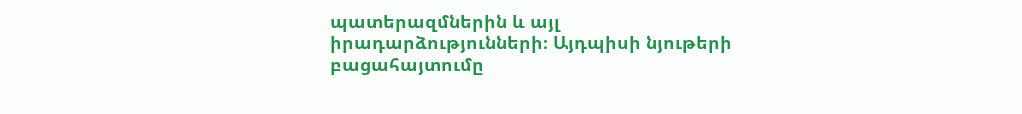պատերազմներին և այլ իրադարձությունների։ Այդպիսի նյութերի բացահայտումը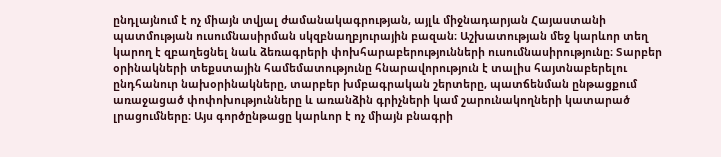ընդլայնում է ոչ միայն տվյալ ժամանակագրության, այլև միջնադարյան Հայաստանի պատմության ուսումնասիրման սկզբնաղբյուրային բազան։ Աշխատության մեջ կարևոր տեղ կարող է զբաղեցնել նաև ձեռագրերի փոխհարաբերությունների ուսումնասիրությունը։ Տարբեր օրինակների տեքստային համեմատությունը հնարավորություն է տալիս հայտնաբերելու ընդհանուր նախօրինակները, տարբեր խմբագրական շերտերը, պատճենման ընթացքում առաջացած փոփոխությունները և առանձին գրիչների կամ շարունակողների կատարած լրացումները։ Այս գործընթացը կարևոր է ոչ միայն բնագրի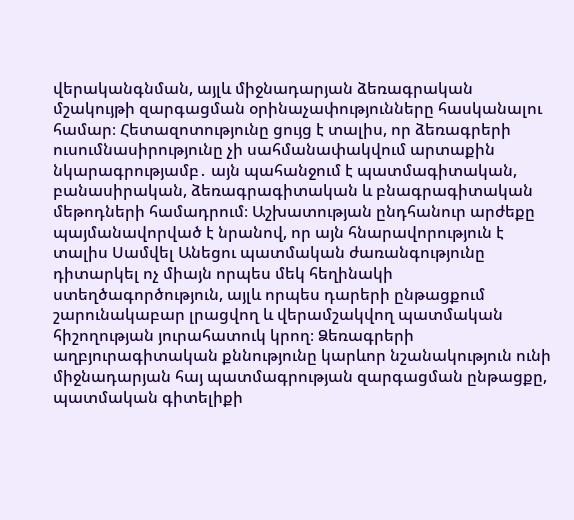վերականգնման, այլև միջնադարյան ձեռագրական մշակույթի զարգացման օրինաչափությունները հասկանալու համար։ Հետազոտությունը ցույց է տալիս, որ ձեռագրերի ուսումնասիրությունը չի սահմանափակվում արտաքին նկարագրությամբ․ այն պահանջում է պատմագիտական, բանասիրական, ձեռագրագիտական և բնագրագիտական մեթոդների համադրում։ Աշխատության ընդհանուր արժեքը պայմանավորված է նրանով, որ այն հնարավորություն է տալիս Սամվել Անեցու պատմական ժառանգությունը դիտարկել ոչ միայն որպես մեկ հեղինակի ստեղծագործություն, այլև որպես դարերի ընթացքում շարունակաբար լրացվող և վերամշակվող պատմական հիշողության յուրահատուկ կրող։ Ձեռագրերի աղբյուրագիտական քննությունը կարևոր նշանակություն ունի միջնադարյան հայ պատմագրության զարգացման ընթացքը, պատմական գիտելիքի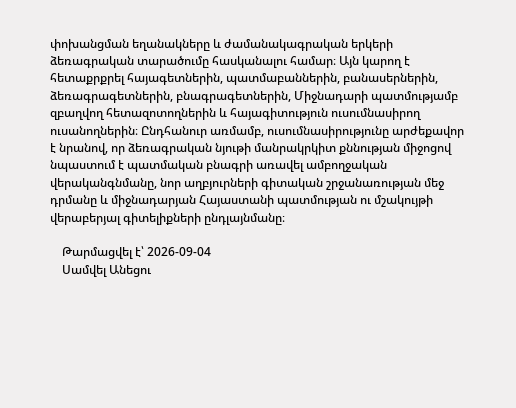փոխանցման եղանակները և ժամանակագրական երկերի ձեռագրական տարածումը հասկանալու համար։ Այն կարող է հետաքրքրել հայագետներին, պատմաբաններին, բանասերներին, ձեռագրագետներին, բնագրագետներին, Միջնադարի պատմությամբ զբաղվող հետազոտողներին և հայագիտություն ուսումնասիրող ուսանողներին։ Ընդհանուր առմամբ, ուսումնասիրությունը արժեքավոր է նրանով, որ ձեռագրական նյութի մանրակրկիտ քննության միջոցով նպաստում է պատմական բնագրի առավել ամբողջական վերականգնմանը, նոր աղբյուրների գիտական շրջանառության մեջ դրմանը և միջնադարյան Հայաստանի պատմության ու մշակույթի վերաբերյալ գիտելիքների ընդլայնմանը։

    Թարմացվել է՝ 2026-09-04
    Սամվել Անեցու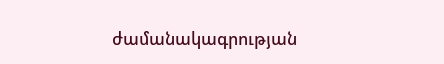ժամանակագրության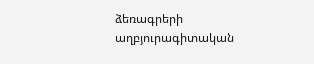ձեռագրերի աղբյուրագիտական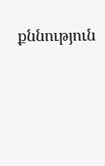քննություն